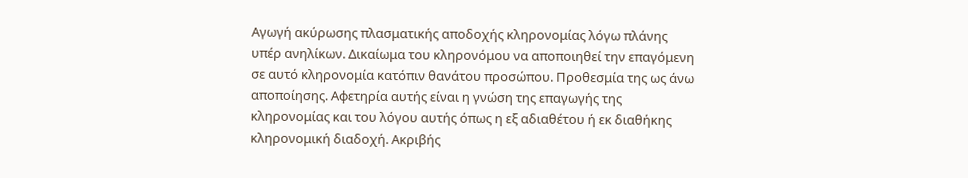Αγωγή ακύρωσης πλασματικής αποδοχής κληρονομίας λόγω πλάνης υπέρ ανηλίκων. Δικαίωμα του κληρονόμου να αποποιηθεί την επαγόμενη σε αυτό κληρονομία κατόπιν θανάτου προσώπου. Προθεσμία της ως άνω αποποίησης. Αφετηρία αυτής είναι η γνώση της επαγωγής της κληρονομίας και του λόγου αυτής όπως η εξ αδιαθέτου ή εκ διαθήκης κληρονομική διαδοχή. Ακριβής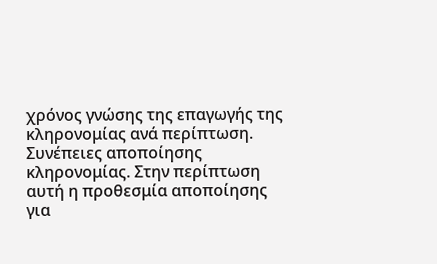χρόνος γνώσης της επαγωγής της κληρονομίας ανά περίπτωση. Συνέπειες αποποίησης κληρονομίας. Στην περίπτωση αυτή η προθεσμία αποποίησης για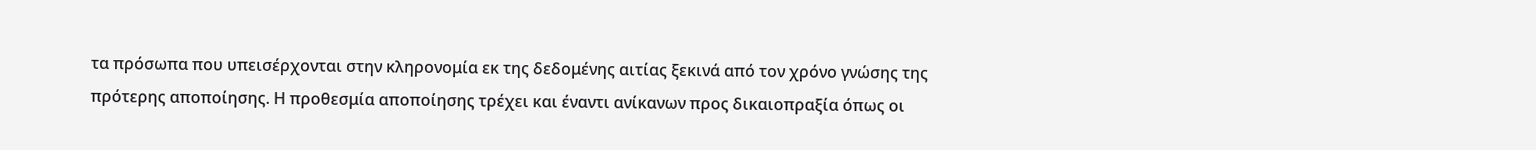τα πρόσωπα που υπεισέρχονται στην κληρονομία εκ της δεδομένης αιτίας ξεκινά από τον χρόνο γνώσης της πρότερης αποποίησης. Η προθεσμία αποποίησης τρέχει και έναντι ανίκανων προς δικαιοπραξία όπως οι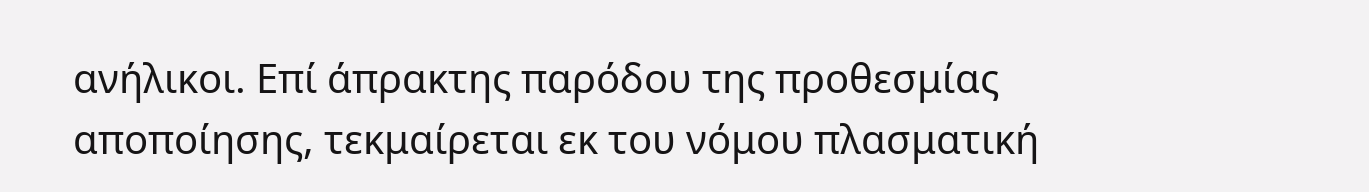ανήλικοι. Επί άπρακτης παρόδου της προθεσμίας αποποίησης, τεκμαίρεται εκ του νόμου πλασματική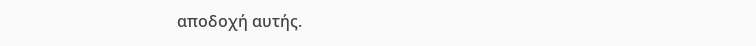αποδοχή αυτής.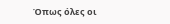Όπως όλες οι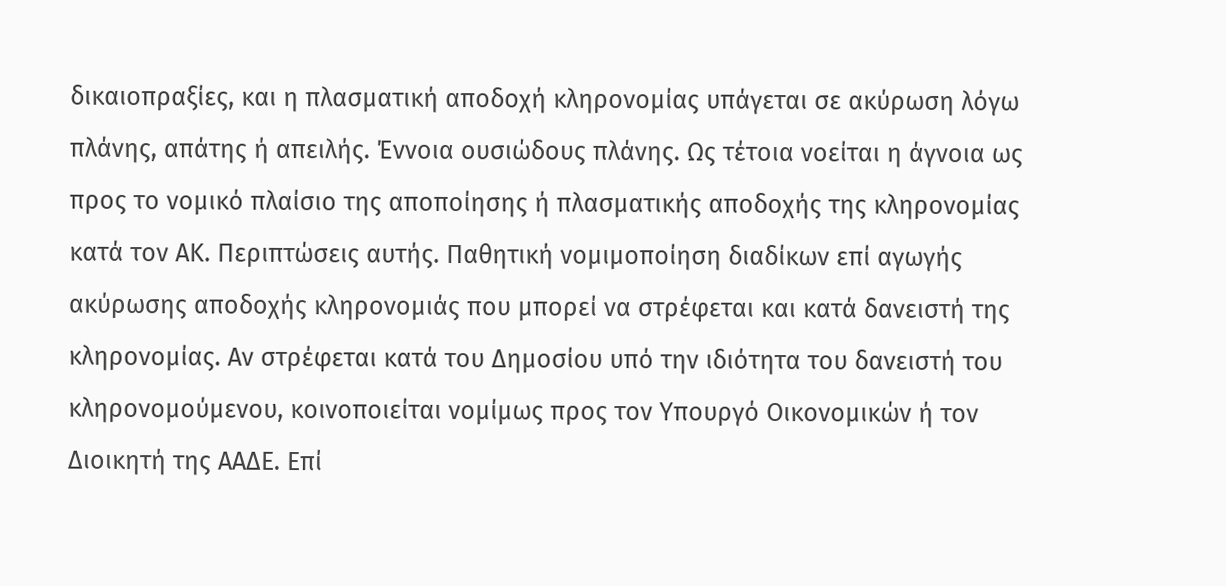δικαιοπραξίες, και η πλασματική αποδοχή κληρονομίας υπάγεται σε ακύρωση λόγω πλάνης, απάτης ή απειλής. Έννοια ουσιώδους πλάνης. Ως τέτοια νοείται η άγνοια ως προς το νομικό πλαίσιο της αποποίησης ή πλασματικής αποδοχής της κληρονομίας κατά τον ΑΚ. Περιπτώσεις αυτής. Παθητική νομιμοποίηση διαδίκων επί αγωγής ακύρωσης αποδοχής κληρονομιάς που μπορεί να στρέφεται και κατά δανειστή της κληρονομίας. Αν στρέφεται κατά του Δημοσίου υπό την ιδιότητα του δανειστή του κληρονομούμενου, κοινοποιείται νομίμως προς τον Υπουργό Οικονομικών ή τον Διοικητή της ΑΑΔΕ. Επί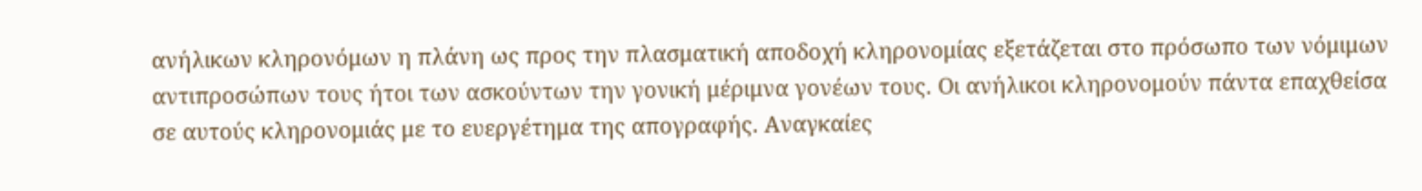ανήλικων κληρονόμων η πλάνη ως προς την πλασματική αποδοχή κληρονομίας εξετάζεται στο πρόσωπο των νόμιμων αντιπροσώπων τους ήτοι των ασκούντων την γονική μέριμνα γονέων τους. Οι ανήλικοι κληρονομούν πάντα επαχθείσα σε αυτούς κληρονομιάς με το ευεργέτημα της απογραφής. Αναγκαίες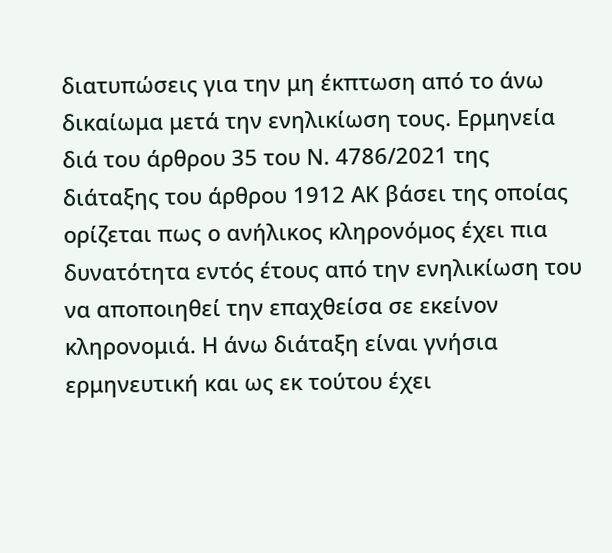διατυπώσεις για την μη έκπτωση από το άνω δικαίωμα μετά την ενηλικίωση τους. Ερμηνεία διά του άρθρου 35 του Ν. 4786/2021 της διάταξης του άρθρου 1912 ΑΚ βάσει της οποίας ορίζεται πως ο ανήλικος κληρονόμος έχει πια δυνατότητα εντός έτους από την ενηλικίωση του να αποποιηθεί την επαχθείσα σε εκείνον κληρονομιά. Η άνω διάταξη είναι γνήσια ερμηνευτική και ως εκ τούτου έχει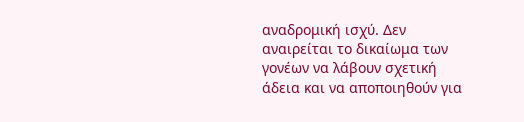αναδρομική ισχύ. Δεν αναιρείται το δικαίωμα των γονέων να λάβουν σχετική άδεια και να αποποιηθούν για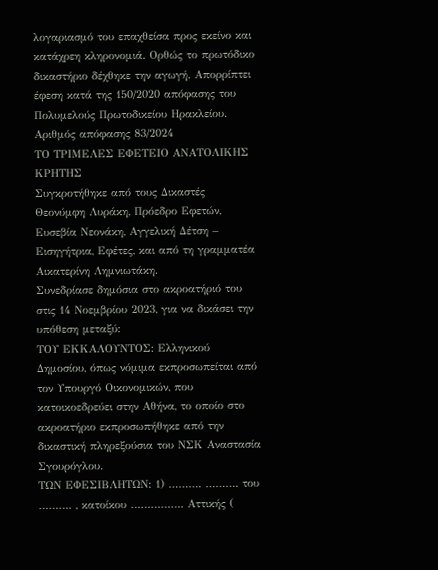λογαριασμό του επαχθείσα προς εκείνο και κατάχρεη κληρονομιά. Ορθώς το πρωτόδικο δικαστήριο δέχθηκε την αγωγή. Απορρίπτει έφεση κατά της 150/2020 απόφασης του Πολυμελούς Πρωτοδικείου Ηρακλείου.
Αριθμός απόφασης 83/2024
ΤΟ ΤΡΙΜΕΛΕΣ ΕΦΕΤΕΙΟ ΑΝΑΤΟΛΙΚΗΣ ΚΡΗΤΗΣ
Συγκροτήθηκε από τους Δικαστές Θεονύμφη Λυράκη, Πρόεδρο Εφετών, Ευσεβία Νεονάκη, Αγγελική Δέτση – Εισηγήτρια, Εφέτες, και από τη γραμματέα Αικατερίνη Λημνιωτάκη.
Συνεδρίασε δημόσια στο ακροατήριό του στις 14 Νοεμβρίου 2023, για να δικάσει την υπόθεση μεταξύ:
ΤΟΥ ΕΚΚΑΛΟΥΝΤΟΣ: Ελληνικού Δημοσίου, όπως νόμιμα εκπροσωπείται από τον Υπουργό Οικονομικών, που κατοικοεδρεύει στην Αθήνα, το οποίο στο ακροατήριο εκπροσωπήθηκε από την δικαστική πληρεξούσια του ΝΣΚ Αναστασία Σγουρόγλου.
ΤΩΝ ΕΦΕΣΙΒΛΗΤΩΝ: 1) ………. ………. του ………. , κατοίκου ……………. Αττικής (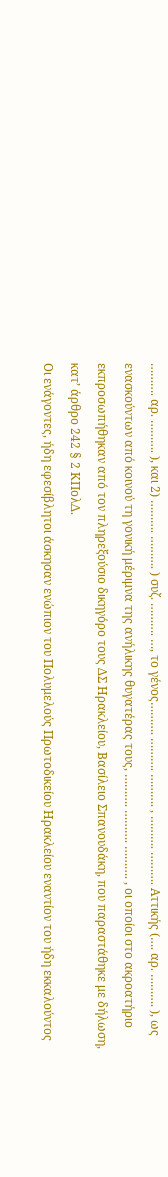………. αρ. ………. ), και 2) ………. ………. ) συζ. ………. …, το γένος………. ………. ………. , ………. ………. Αττικής (…. αρ. ………. ), ως ενασκούντων από κοινού τη γονική μέριμνα της ανήλικης θυγατέρας τους, ………. ………. ………. , οι οποίοι στο ακροατήριο εκπροσωπήθηκαν από τον πληρεξούσιο δικηγόρο τους ΔΣ Ηρακλείου, Βασίλειο Σπανουδάκη, που παραστάθηκε με δήλωση, κατ’ άρθρο 242 § 2 ΚΠολΔ.
Οι ενάγοντες, ήδη εφεσίβλητοι άσκησαν ενώπιον του Πολυμελούς Πρωτοδικείου Ηρακλείου εναντίον του ήδη εκκαλούντος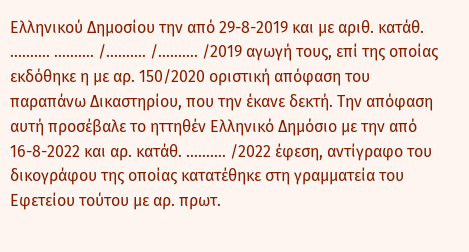Ελληνικού Δημοσίου την από 29-8-2019 και με αριθ. κατάθ. ………. ………. /………. /………. /2019 αγωγή τους, επί της οποίας εκδόθηκε η με αρ. 150/2020 οριστική απόφαση του παραπάνω Δικαστηρίου, που την έκανε δεκτή. Την απόφαση αυτή προσέβαλε το ηττηθέν Ελληνικό Δημόσιο με την από 16-8-2022 και αρ. κατάθ. ………. /2022 έφεση, αντίγραφο του δικογράφου της οποίας κατατέθηκε στη γραμματεία του Εφετείου τούτου με αρ. πρωτ.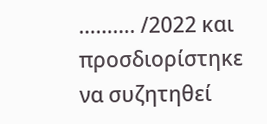………. /2022 και προσδιορίστηκε να συζητηθεί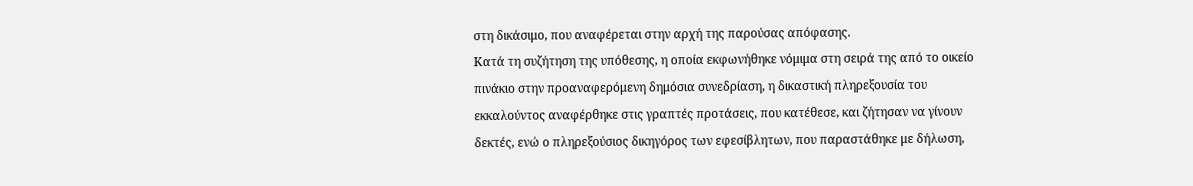στη δικάσιμο, που αναφέρεται στην αρχή της παρούσας απόφασης.
Κατά τη συζήτηση της υπόθεσης, η οποία εκφωνήθηκε νόμιμα στη σειρά της από το οικείο πινάκιο στην προαναφερόμενη δημόσια συνεδρίαση, η δικαστική πληρεξουσία του εκκαλούντος αναφέρθηκε στις γραπτές προτάσεις, που κατέθεσε, και ζήτησαν να γίνουν δεκτές, ενώ ο πληρεξούσιος δικηγόρος των εφεσίβλητων, που παραστάθηκε με δήλωση,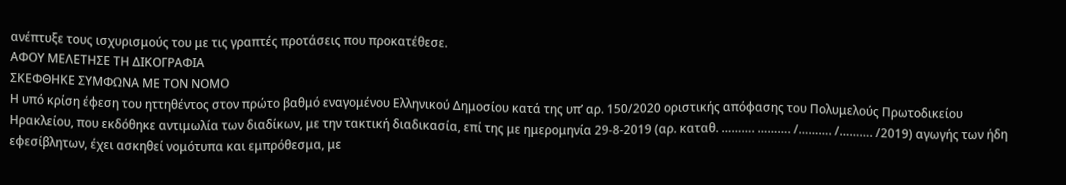ανέπτυξε τους ισχυρισμούς του με τις γραπτές προτάσεις που προκατέθεσε.
ΑΦΟΥ ΜΕΛΕΤΗΣΕ ΤΗ ΔΙΚΟΓΡΑΦΙΑ
ΣΚΕΦΘΗΚΕ ΣΥΜΦΩΝΑ ΜΕ ΤΟΝ ΝΟΜΟ
Η υπό κρίση έφεση του ηττηθέντος στον πρώτο βαθμό εναγομένου Ελληνικού Δημοσίου κατά της υπ’ αρ. 150/2020 οριστικής απόφασης του Πολυμελούς Πρωτοδικείου Ηρακλείου, που εκδόθηκε αντιμωλία των διαδίκων, με την τακτική διαδικασία, επί της με ημερομηνία 29-8-2019 (αρ. καταθ. ………. ………. /………. /………. /2019) αγωγής των ήδη εφεσίβλητων, έχει ασκηθεί νομότυπα και εμπρόθεσμα, με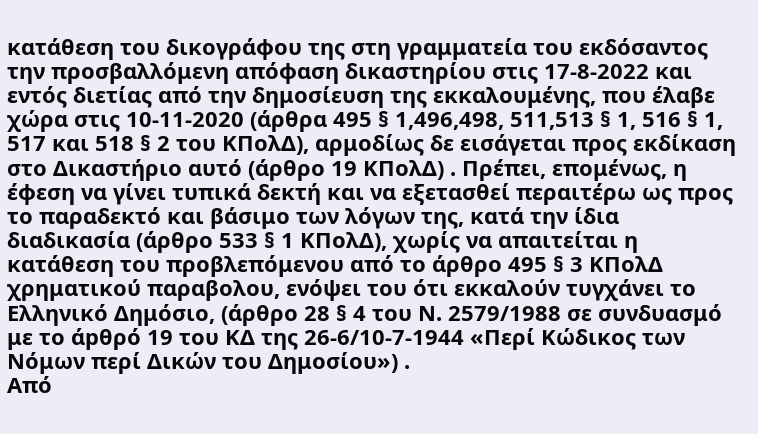κατάθεση του δικογράφου της στη γραμματεία του εκδόσαντος την προσβαλλόμενη απόφαση δικαστηρίου στις 17-8-2022 και εντός διετίας από την δημοσίευση της εκκαλουμένης, που έλαβε χώρα στις 10-11-2020 (άρθρα 495 § 1,496,498, 511,513 § 1, 516 § 1, 517 και 518 § 2 του ΚΠολΔ), αρμοδίως δε εισάγεται προς εκδίκαση στο Δικαστήριο αυτό (άρθρο 19 ΚΠολΔ) . Πρέπει, επομένως, η έφεση να γίνει τυπικά δεκτή και να εξετασθεί περαιτέρω ως προς το παραδεκτό και βάσιμο των λόγων της, κατά την ίδια διαδικασία (άρθρο 533 § 1 ΚΠολΔ), χωρίς να απαιτείται η κατάθεση του προβλεπόμενου από το άρθρο 495 § 3 ΚΠολΔ χρηματικού παραβολου, ενόψει του ότι εκκαλούν τυγχάνει το Ελληνικό Δημόσιο, (άρθρο 28 § 4 του Ν. 2579/1988 σε συνδυασμό με το άpθρό 19 του ΚΔ της 26-6/10-7-1944 «Περί Κώδικος των Νόμων περί Δικών του Δημοσίου») .
Από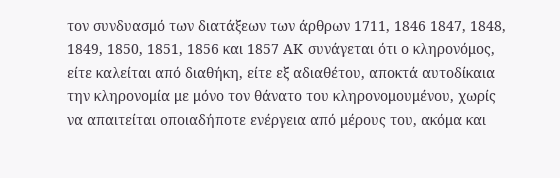τον συνδυασμό των διατάξεων των άρθρων 1711, 1846 1847, 1848, 1849, 1850, 1851, 1856 και 1857 ΑΚ συνάγεται ότι ο κληρονόμος, είτε καλείται από διαθήκη, είτε εξ αδιαθέτου, αποκτά αυτοδίκαια την κληρονομία με μόνο τον θάνατο του κληρονομουμένου, χωρίς να απαιτείται οποιαδήποτε ενέργεια από μέρους του, ακόμα και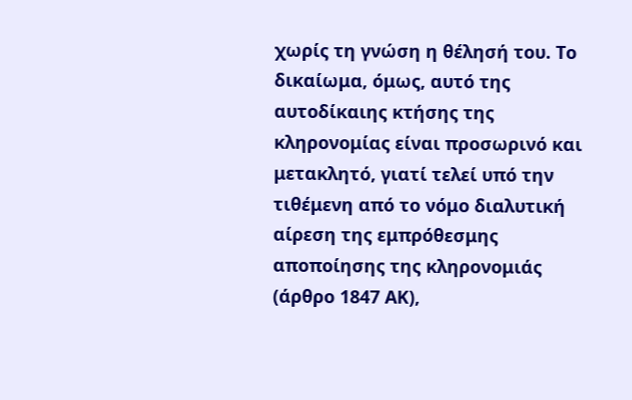χωρίς τη γνώση η θέλησή του. Το δικαίωμα, όμως, αυτό της αυτοδίκαιης κτήσης της κληρονομίας είναι προσωρινό και μετακλητό, γιατί τελεί υπό την τιθέμενη από το νόμο διαλυτική αίρεση της εμπρόθεσμης αποποίησης της κληρονομιάς (άρθρο 1847 ΑΚ),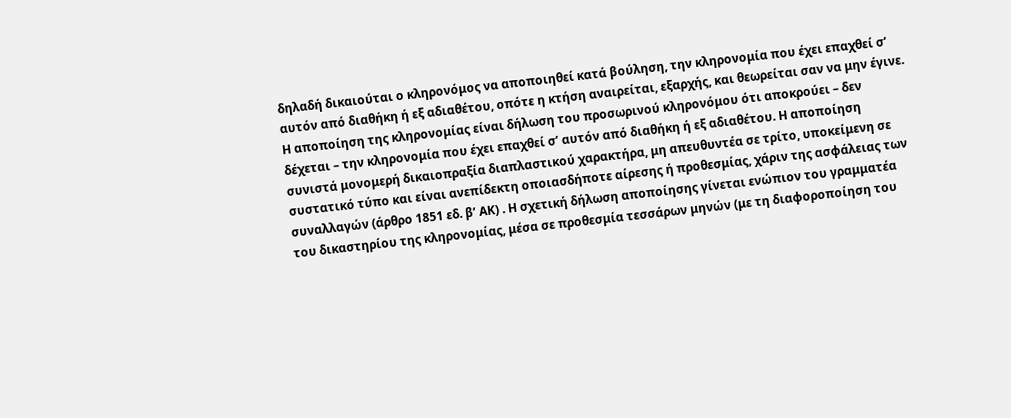δηλαδή δικαιούται ο κληρονόμος να αποποιηθεί κατά βούληση, την κληρονομία που έχει επαχθεί σ’ αυτόν από διαθήκη ή εξ αδιαθέτου, οπότε η κτήση αναιρείται, εξαρχής, και θεωρείται σαν να μην έγινε. Η αποποίηση της κληρονομίας είναι δήλωση του προσωρινού κληρονόμου ότι αποκρούει – δεν δέχεται – την κληρονομία που έχει επαχθεί σ’ αυτόν από διαθήκη ή εξ αδιαθέτου. Η αποποίηση συνιστά μονομερή δικαιοπραξία διαπλαστικού χαρακτήρα, μη απευθυντέα σε τρίτο, υποκείμενη σε συστατικό τύπο και είναι ανεπίδεκτη οποιασδήποτε αίρεσης ή προθεσμίας, χάριν της ασφάλειας των συναλλαγών (άρθρο 1851 εδ. β’ ΑΚ) . Η σχετική δήλωση αποποίησης γίνεται ενώπιον του γραμματέα του δικαστηρίου της κληρονομίας, μέσα σε προθεσμία τεσσάρων μηνών (με τη διαφοροποίηση του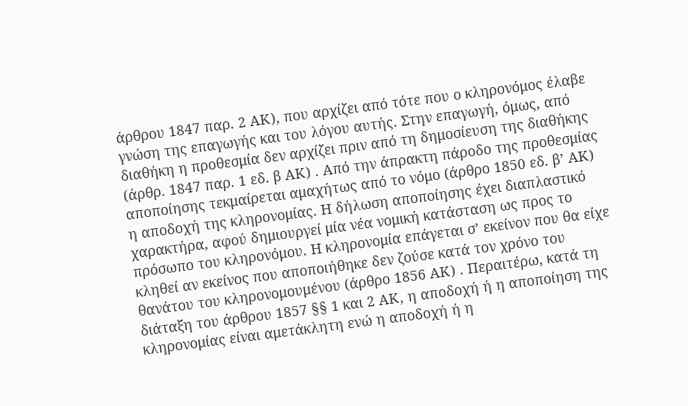άρθρου 1847 παρ. 2 ΑΚ), που αρχίζει από τότε που ο κληρονόμος έλαβε γνώση της επαγωγής και του λόγου αυτής. Στην επαγωγή, όμως, από διαθήκη η προθεσμία δεν αρχίζει πριν από τη δημοσίευση της διαθήκης (άρθρ. 1847 παρ. 1 εδ. β ΑΚ) . Από την άπρακτη πάροδο της προθεσμίας αποποίησης τεκμαίρεται αμαχήτως από το νόμο (άρθρο 1850 εδ. β’ ΑΚ) η αποδοχή της κληρονομίας. Η δήλωση αποποίησης έχει διαπλαστικό χαρακτήρα, αφού δημιουργεί μία νέα νομική κατάσταση ως προς το πρόσωπο του κληρονόμου. Η κληρονομία επάγεται σ’ εκείνον που θα είχε κληθεί αν εκείνος που αποποιήθηκε δεν ζούσε κατά τον χρόνο του θανάτου του κληρονομουμένου (άρθρο 1856 ΑΚ) . Περαιτέρω, κατά τη διάταξη του άρθρου 1857 §§ 1 και 2 ΑΚ, η αποδοχή ή η αποποίηση της κληρονομίας είναι αμετάκλητη ενώ η αποδοχή ή η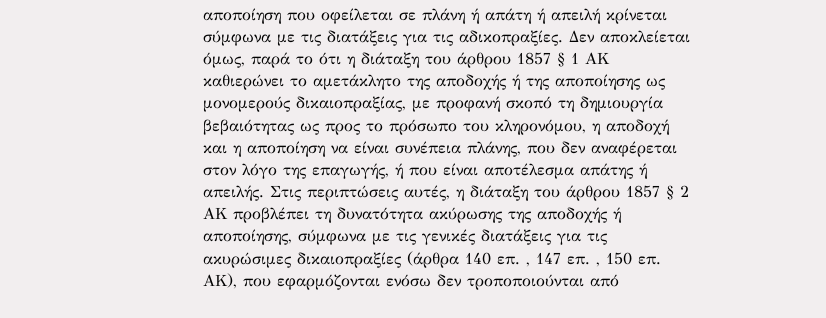αποποίηση που οφείλεται σε πλάνη ή απάτη ή απειλή κρίνεται σύμφωνα με τις διατάξεις για τις αδικοπραξίες. Δεν αποκλείεται όμως, παρά το ότι η διάταξη του άρθρου 1857 § 1 ΑΚ καθιερώνει το αμετάκλητο της αποδοχής ή της αποποίησης ως μονομερούς δικαιοπραξίας, με προφανή σκοπό τη δημιουργία βεβαιότητας ως προς το πρόσωπο του κληρονόμου, η αποδοχή και η αποποίηση να είναι συνέπεια πλάνης, που δεν αναφέρεται στον λόγο της επαγωγής, ή που είναι αποτέλεσμα απάτης ή απειλής. Στις περιπτώσεις αυτές, η διάταξη του άρθρου 1857 § 2 ΑΚ προβλέπει τη δυνατότητα ακύρωσης της αποδοχής ή αποποίησης, σύμφωνα με τις γενικές διατάξεις για τις ακυρώσιμες δικαιοπραξίες (άρθρα 140 επ. , 147 επ. , 150 επ. ΑΚ), που εφαρμόζονται ενόσω δεν τροποποιούνται από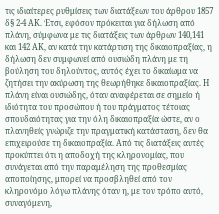τις ιδιαίτερες ρυθμίσεις των διατάξεων του άρθρου 1857 δ§ 2-4 ΑΚ. Έτσι, εφόσον πρόκειται για δήλωση από πλάνη, σύμφωνα με τις διατάξεις των άρθρων 140,141 και 142 ΑΚ, αν κατά την κατάρτιση της δικαιοπραξίας, η δήλωση δεν συμφωνεί από ουσιώδη πλάνη με τη βούληση του δηλούντος, αυτός έχει το δικαίωμα να ζητήσει την ακύρωση της θεωρήθηκε δικαιοπραξίας. Η πλάνη είναι ουσιώδης, όταν αναφέρεται σε σημείο ή ιδιότητα του προσώπου ή του πράγματος τέτοιας σπουδαιότητας για την όλη δικαιοπραξία ώστε, αν ο πλανηθείς γνώριζε την πραγματική κατάσταση, δεν θα επιχειρούσε τη δικαιοπραξία. Από τις διατάξεις αυτές προκύπτει ότι η αποδοχή της κληρονομίας, που συνάγεται από την παραμέληση της προθεσμίας αποποίησης, μπορεί να προσβληθεί από τον κληρονόμο λόγω πλάνης όταν η, με τον τρόπο αυτό, συναγόμενη,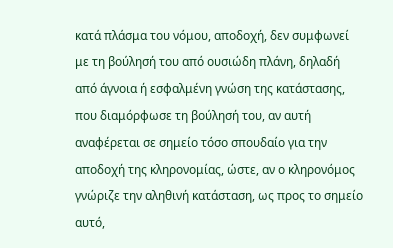κατά πλάσμα του νόμου, αποδοχή, δεν συμφωνεί με τη βούλησή του από ουσιώδη πλάνη, δηλαδή από άγνοια ή εσφαλμένη γνώση της κατάστασης, που διαμόρφωσε τη βούλησή του, αν αυτή αναφέρεται σε σημείο τόσο σπουδαίο για την αποδοχή της κληρονομίας, ώστε, αν ο κληρονόμος γνώριζε την αληθινή κατάσταση, ως προς το σημείο αυτό,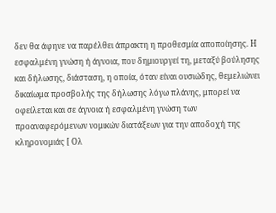δεν θα άφηνε να παρέλθει άπρακτη η προθεσμία αποποίησης. Η εσφαλμένη γνώση ή άγνοια, που δημιουργεί τη, μεταξύ βούλησης και δήλωσης, διάσταση, η οποία, όταν είναι ουσιώδης, θεμελιώνει δικαίωμα προσβολής της δήλωσης λόγω πλάνης, μπορεί να οφείλεται και σε άγνοια ή εσφαλμένη γνώση των προαναφερόμενων νομικών διατάξεων για την αποδοχή της κληρονομιάς [ Ολ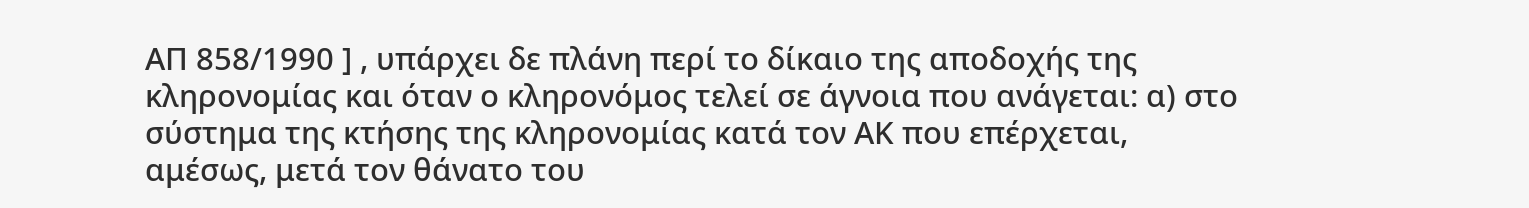ΑΠ 858/1990 ] , υπάρχει δε πλάνη περί το δίκαιο της αποδοχής της κληρονομίας και όταν ο κληρονόμος τελεί σε άγνοια που ανάγεται: α) στο σύστημα της κτήσης της κληρονομίας κατά τον ΑΚ που επέρχεται, αμέσως, μετά τον θάνατο του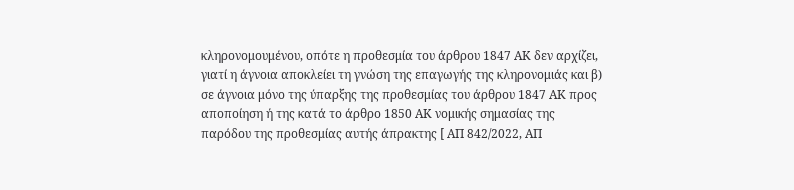κληρονομουμένου, οπότε η προθεσμία του άρθρου 1847 ΑΚ δεν αρχίζει, γιατί η άγνοια αποκλείει τη γνώση της επαγωγής της κληρονομιάς και β) σε άγνοια μόνο της ύπαρξης της προθεσμίας του άρθρου 1847 ΑΚ προς αποποίηση ή της κατά το άρθρο 1850 ΑΚ νομικής σημασίας της παρόδου της προθεσμίας αυτής άπρακτης [ ΑΠ 842/2022, ΑΠ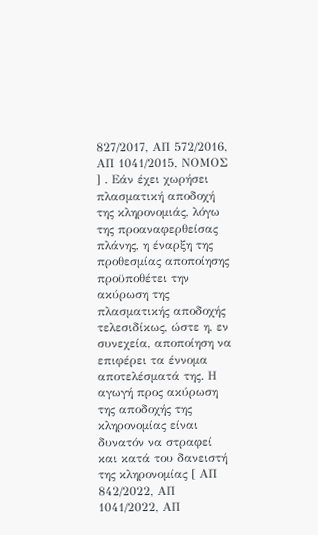827/2017, ΑΠ 572/2016, ΑΠ 1041/2015, ΝΟΜΟΣ ] . Εάν έχει χωρήσει πλασματική αποδοχή της κληρονομιάς, λόγω της προαναφερθείσας πλάνης, η έναρξη της προθεσμίας αποποίησης προϋποθέτει την ακύρωση της πλασματικής αποδοχής τελεσιδίκως, ώστε η, εν συνεχεία, αποποίηση να επιφέρει τα έννομα αποτελέσματά της. Η αγωγή προς ακύρωση της αποδοχής της κληρονομίας είναι δυνατόν να στραφεί και κατά του δανειστή της κληρονομίας [ ΑΠ 842/2022, ΑΠ 1041/2022, ΑΠ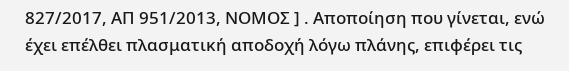827/2017, ΑΠ 951/2013, ΝΟΜΟΣ ] . Αποποίηση που γίνεται, ενώ έχει επέλθει πλασματική αποδοχή λόγω πλάνης, επιφέρει τις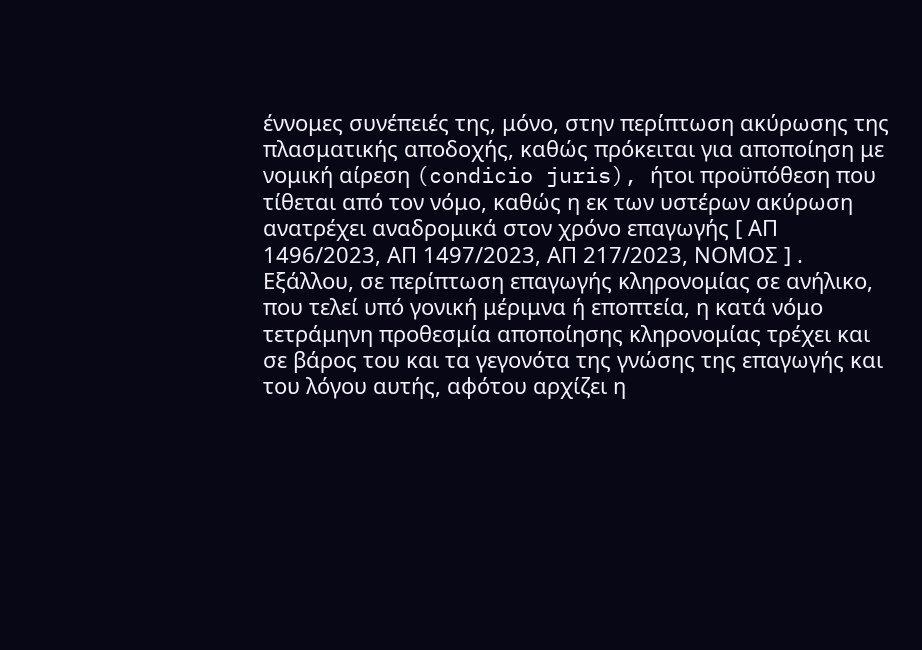έννομες συνέπειές της, μόνο, στην περίπτωση ακύρωσης της πλασματικής αποδοχής, καθώς πρόκειται για αποποίηση με νομική αίρεση (condicio juris), ήτοι προϋπόθεση που τίθεται από τον νόμο, καθώς η εκ των υστέρων ακύρωση ανατρέχει αναδρομικά στον χρόνο επαγωγής [ ΑΠ 1496/2023, ΑΠ 1497/2023, ΑΠ 217/2023, ΝΟΜΟΣ ] . Εξάλλου, σε περίπτωση επαγωγής κληρονομίας σε ανήλικο, που τελεί υπό γονική μέριμνα ή εποπτεία, η κατά νόμο τετράμηνη προθεσμία αποποίησης κληρονομίας τρέχει και σε βάρος του και τα γεγονότα της γνώσης της επαγωγής και του λόγου αυτής, αφότου αρχίζει η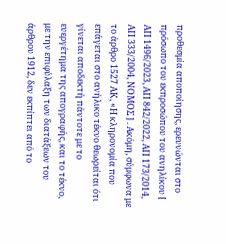προθεσμία αποποίησης, ερευνώνται στο πρόσωπο του εκπροσώπου του ανηλίκου [ ΑΠ 1496/2023, ΑΠ 842/2022, ΑΠ 173/2014, ΑΠ 333/2004, ΝΟΜΟΣ ] . Ακόμη, σύμφωνα με το άρθρο 1527 ΑΚ, «Η κληρονομία που επάγεται στο ανήλικο τέκνο θεωρείται ότι γίνεται αποδεκτή πάντοτε με το ευεργέτημα της απογραφής, και το τέκνο, με την επιφύλαξη των διατάξεων του άρθρου 1912, δεν εκπίπτει από το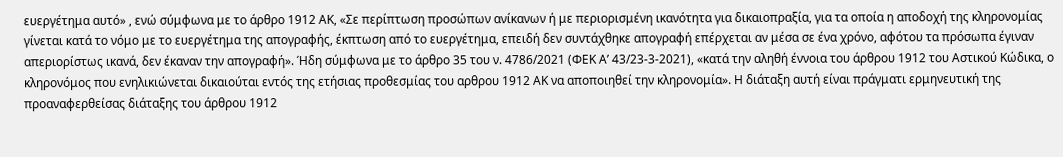ευεργέτημα αυτό» , ενώ σύμφωνα με το άρθρο 1912 ΑΚ, «Σε περίπτωση προσώπων ανίκανων ή με περιορισμένη ικανότητα για δικαιοπραξία, για τα οποία η αποδοχή της κληρονομίας γίνεται κατά το νόμο με το ευεργέτημα της απογραφής, έκπτωση από το ευεργέτημα, επειδή δεν συντάχθηκε απογραφή επέρχεται αν μέσα σε ένα χρόνο, αφότου τα πρόσωπα έγιναν απεριορίστως ικανά, δεν έκαναν την απογραφή». Ήδη σύμφωνα με το άρθρο 35 του ν. 4786/2021 (ΦΕΚ Α’ 43/23-3-2021), «κατά την αληθή έννοια του άρθρου 1912 του Αστικού Κώδικα, ο κληρονόμος που ενηλικιώνεται δικαιούται εντός της ετήσιας προθεσμίας του αρθρου 1912 ΑΚ να αποποιηθεί την κληρονομία». Η διάταξη αυτή είναι πράγματι ερμηνευτική της προαναφερθείσας διάταξης του άρθρου 1912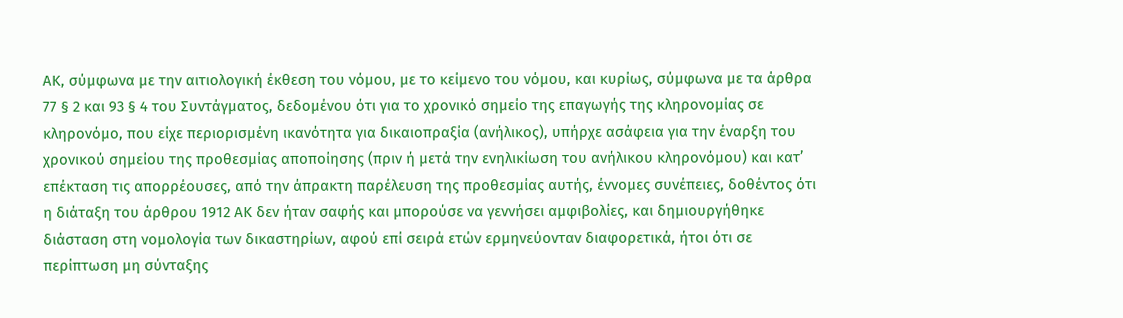ΑΚ, σύμφωνα με την αιτιολογική έκθεση του νόμου, με το κείμενο του νόμου, και κυρίως, σύμφωνα με τα άρθρα 77 § 2 και 93 § 4 του Συντάγματος, δεδομένου ότι για το χρονικό σημείο της επαγωγής της κληρονομίας σε κληρονόμο, που είχε περιορισμένη ικανότητα για δικαιοπραξία (ανήλικος), υπήρχε ασάφεια για την έναρξη του χρονικού σημείου της προθεσμίας αποποίησης (πριν ή μετά την ενηλικίωση του ανήλικου κληρονόμου) και κατ’ επέκταση τις απορρέουσες, από την άπρακτη παρέλευση της προθεσμίας αυτής, έννομες συνέπειες, δοθέντος ότι η διάταξη του άρθρου 1912 ΑΚ δεν ήταν σαφής και μπορούσε να γεννήσει αμφιβολίες, και δημιουργήθηκε διάσταση στη νομολογία των δικαστηρίων, αφού επί σειρά ετών ερμηνεύονταν διαφορετικά, ήτοι ότι σε περίπτωση μη σύνταξης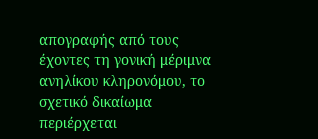απογραφής από τους έχοντες τη γονική μέριμνα ανηλίκου κληρονόμου, το σχετικό δικαίωμα περιέρχεται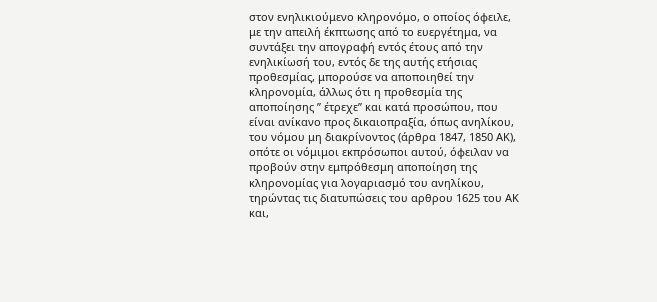στον ενηλικιούμενο κληρονόμο, ο οποίος όφειλε, με την απειλή έκπτωσης από το ευεργέτημα, να συντάξει την απογραφή εντός έτους από την ενηλικίωσή του, εντός δε της αυτής ετήσιας προθεσμίας, μπορούσε να αποποιηθεί την κληρονομία, άλλως ότι η προθεσμία της αποποίησης ” έτρεχε” και κατά προσώπου, που είναι ανίκανο προς δικαιοπραξία, όπως ανηλίκου, του νόμου μη διακρίνοντος (άρθρα 1847, 1850 ΑΚ), οπότε οι νόμιμοι εκπρόσωποι αυτού, όφειλαν να προβούν στην εμπρόθεσμη αποποίηση της κληρονομίας για λογαριασμό του ανηλίκου, τηρώντας τις διατυπώσεις του αρθρου 1625 του ΑΚ και,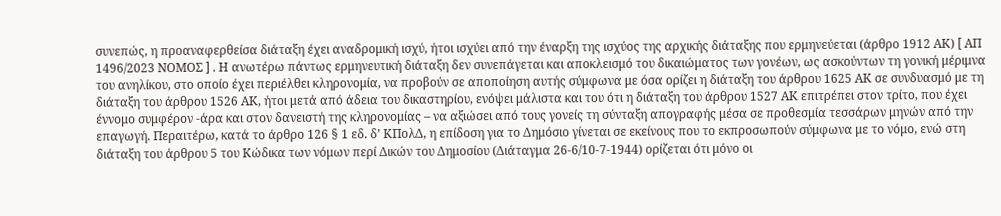συνεπώς, η προαναφερθείσα διάταξη έχει αναδρομική ισχύ, ήτοι ισχύει από την έναρξη της ισχύος της αρχικής διάταξης που ερμηνεύεται (άρθρο 1912 ΑΚ) [ ΑΠ 1496/2023 ΝΟΜΟΣ ] . Η ανωτέρω πάντως ερμηνευτική διάταξη δεν συνεπάγεται και αποκλεισμό του δικαιώματος των γονέων, ως ασκούντων τη γονική μέριμνα του ανηλίκου, στο οποίο έχει περιέλθει κληρονομία, να προβούν σε αποποίηση αυτής σύμφωνα με όσα ορίζει η διάταξη του άρθρου 1625 ΑΚ σε συνδυασμό με τη διάταξη του άρθρου 1526 ΑΚ, ήτοι μετά από άδεια του δικαστηρίου, ενόψει μάλιστα και του ότι η διάταξη του άρθρου 1527 ΑΚ επιτρέπει στον τρίτο, που έχει έννομο συμφέρον -άρα και στον δανειστή της κληρονομίας – να αξιώσει από τους γονείς τη σύνταξη απογραφής μέσα σε προθεσμία τεσσάρων μηνών από την επαγωγή. Περαιτέρω, κατά το άρθρο 126 § 1 εδ. δ’ ΚΠολΔ, η επίδοση για το Δημόσιο γίνεται σε εκείνους που το εκπροσωπούν σύμφωνα με το νόμο, ενώ στη διάταξη του άρθρου 5 του Κώδικα των νόμων περί Δικών του Δημοσίου (Διάταγμα 26-6/10-7-1944) ορίζεται ότι μόνο οι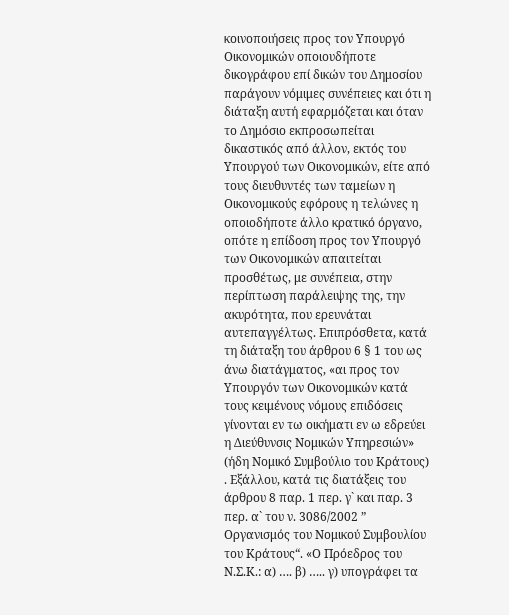κοινοποιήσεις προς τον Υπουργό Οικονομικών οποιουδήποτε δικογράφου επί δικών του Δημοσίου παράγουν νόμιμες συνέπειες και ότι η διάταξη αυτή εφαρμόζεται και όταν το Δημόσιο εκπροσωπείται δικαστικός από άλλον, εκτός του Υπουργού των Οικονομικών, είτε από τους διευθυντές των ταμείων η Οικονομικούς εφόρους η τελώνες η οποιοδήποτε άλλο κρατικό όργανο, οπότε η επίδοση προς τον Υπουργό των Οικονομικών απαιτείται προσθέτως, με συνέπεια, στην περίπτωση παράλειψης της, την ακυρότητα, που ερευνάται αυτεπαγγέλτως. Επιπρόσθετα, κατά τη διάταξη του άρθρου 6 § 1 του ως άνω διατάγματος, «αι προς τον Υπουργόν των Οικονομικών κατά τους κειμένους νόμους επιδόσεις γίνονται εν τω οικήματι εν ω εδρεύει η Διεύθυνσις Νομικών Υπηρεσιών» (ήδη Νομικό Συμβούλιο του Κράτους) . Εξάλλου, κατά τις διατάξεις του άρθρου 8 παρ. 1 περ. γ` και παρ. 3 περ. α` του ν. 3086/2002 ” Οργανισμός του Νομικού Συμβουλίου του Κράτους“. «Ο Πρόεδρος του Ν.Σ.Κ.: α) …. β) ….. γ) υπογράφει τα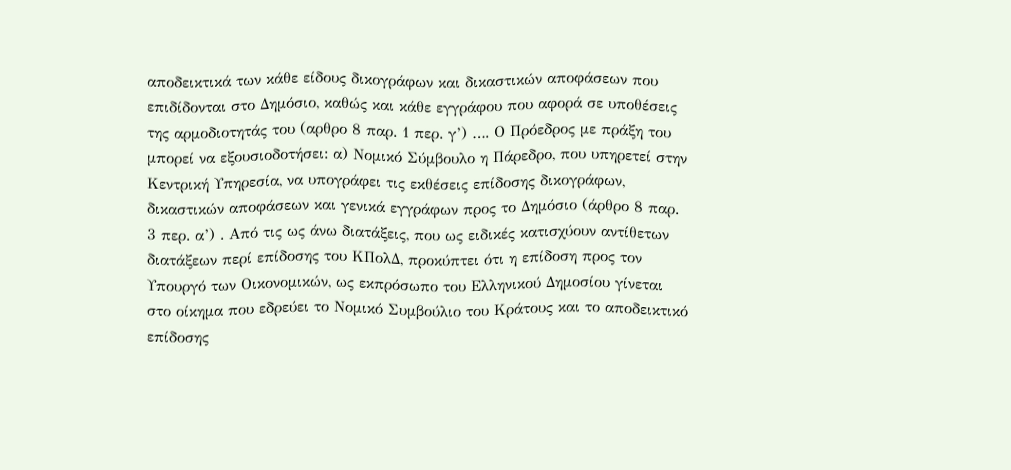αποδεικτικά των κάθε είδους δικογράφων και δικαστικών αποφάσεων που επιδίδονται στο Δημόσιο, καθώς και κάθε εγγράφου που αφορά σε υποθέσεις της αρμοδιοτητάς του (αρθρο 8 παρ. 1 περ. γ’) …. Ο Πρόεδρος με πράξη του μπορεί να εξουσιοδοτήσει: α) Νομικό Σύμβουλο η Πάρεδρο, που υπηρετεί στην Κεντρική Υπηρεσία, να υπογράφει τις εκθέσεις επίδοσης δικογράφων, δικαστικών αποφάσεων και γενικά εγγράφων προς το Δημόσιο (άρθρο 8 παρ. 3 περ. α’) . Από τις ως άνω διατάξεις, που ως ειδικές κατισχύουν αντίθετων διατάξεων περί επίδοσης του ΚΠολΔ, προκύπτει ότι η επίδοση προς τον Υπουργό των Οικονομικών, ως εκπρόσωπο του Ελληνικού Δημοσίου γίνεται στο οίκημα που εδρεύει το Νομικό Συμβούλιο του Κράτους και το αποδεικτικό επίδοσης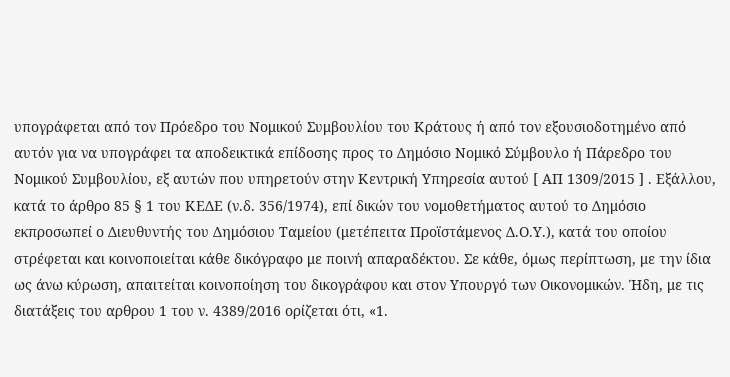υπογράφεται από τον Πρόεδρο του Νομικού Συμβουλίου του Κράτους ή από τον εξουσιοδοτημένο από αυτόν για να υπογράφει τα αποδεικτικά επίδοσης προς το Δημόσιο Νομικό Σύμβουλο ή Πάρεδρο του Νομικού Συμβουλίου, εξ αυτών που υπηρετούν στην Κεντρική Υπηρεσία αυτού [ ΑΠ 1309/2015 ] . Εξάλλου, κατά το άρθρο 85 § 1 του ΚΕΔΕ (ν.δ. 356/1974), επί δικών του νομοθετήματος αυτού το Δημόσιο εκπροσωπεί ο Διευθυντής του Δημόσιου Ταμείου (μετέπειτα Προϊστάμενος Δ.Ο.Υ.), κατά του οποίου στρέφεται και κοινοποιείται κάθε δικόγραφο με ποινή απαραδέκτου. Σε κάθε, όμως περίπτωση, με την ίδια ως άνω κύρωση, απαιτείται κοινοποίηση του δικογράφου και στον Υπουργό των Οικονομικών. Ήδη, με τις διατάξεις του αρθρου 1 του ν. 4389/2016 ορίζεται ότι, «1.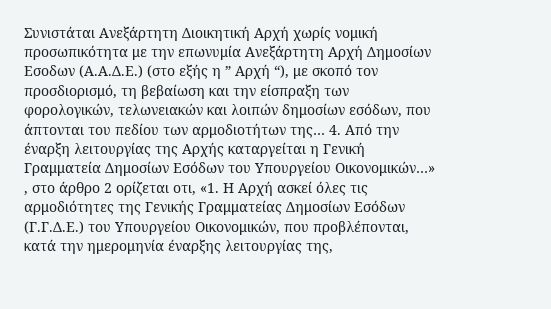Συνιστάται Ανεξάρτητη Διοικητική Αρχή χωρίς νομική προσωπικότητα με την επωνυμία Ανεξάρτητη Αρχή Δημοσίων Εσοδων (Α.Α.Δ.Ε.) (στο εξής η ” Αρχή “), με σκοπό τον προσδιορισμό, τη βεβαίωση και την είσπραξη των φορολογικών, τελωνειακών και λοιπών δημοσίων εσόδων, που άπτονται του πεδίου των αρμοδιοτήτων της… 4. Από την έναρξη λειτουργίας της Αρχής καταργείται η Γενική Γραμματεία Δημοσίων Εσόδων του Υπουργείου Οικονομικών…» , στο άρθρο 2 ορίζεται οτι, «1. Η Αρχή ασκεί όλες τις αρμοδιότητες της Γενικής Γραμματείας Δημοσίων Εσόδων (Γ.Γ.Δ.Ε.) του Υπουργείου Οικονομικών, που προβλέπονται, κατά την ημερομηνία έναρξης λειτουργίας της,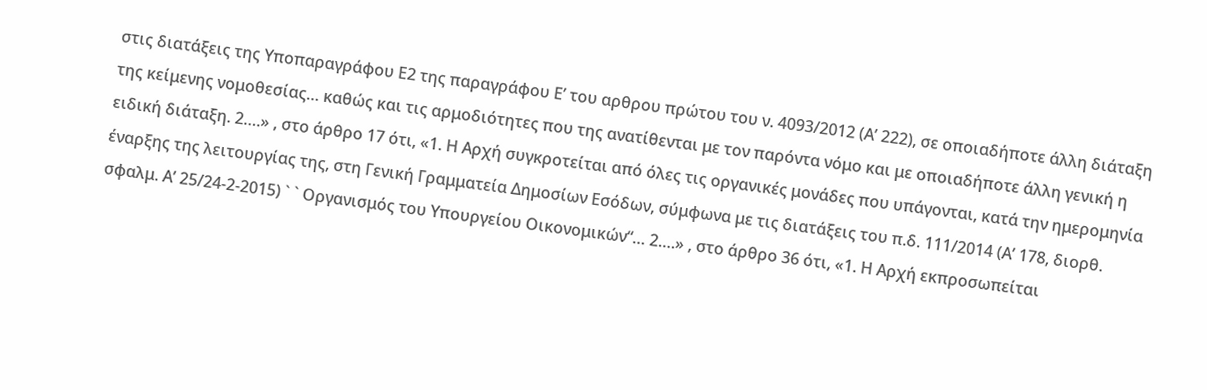στις διατάξεις της Υποπαραγράφου Ε2 της παραγράφου Ε’ του αρθρου πρώτου του ν. 4093/2012 (Α’ 222), σε οποιαδήποτε άλλη διάταξη της κείμενης νομοθεσίας… καθώς και τις αρμοδιότητες που της ανατίθενται με τον παρόντα νόμο και με οποιαδήποτε άλλη γενική η ειδική διάταξη. 2….» , στο άρθρο 17 ότι, «1. Η Αρχή συγκροτείται από όλες τις οργανικές μονάδες που υπάγονται, κατά την ημερομηνία έναρξης της λειτουργίας της, στη Γενική Γραμματεία Δημοσίων Εσόδων, σύμφωνα με τις διατάξεις του π.δ. 111/2014 (Α’ 178, διορθ. σφαλμ. Α’ 25/24-2-2015) ` ` Οργανισμός του Υπουργείου Οικονομικών“… 2….» , στο άρθρο 36 ότι, «1. Η Αρχή εκπροσωπείται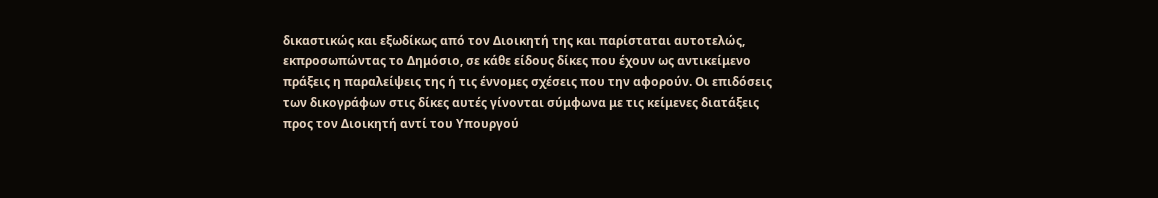δικαστικώς και εξωδίκως από τον Διοικητή της και παρίσταται αυτοτελώς, εκπροσωπώντας το Δημόσιο, σε κάθε είδους δίκες που έχουν ως αντικείμενο πράξεις η παραλείψεις της ή τις έννομες σχέσεις που την αφορούν. Οι επιδόσεις των δικογράφων στις δίκες αυτές γίνονται σύμφωνα με τις κείμενες διατάξεις προς τον Διοικητή αντί του Υπουργού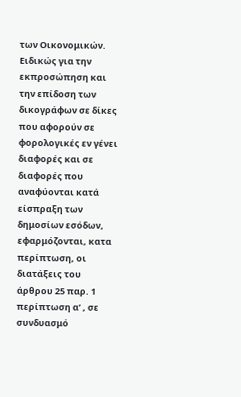των Οικονομικών. Ειδικώς για την εκπροσώπηση και την επίδοση των δικογράφων σε δίκες που αφορούν σε φορολογικές εν γένει διαφορές και σε διαφορές που αναφύονται κατά είσπραξη των δημοσίων εσόδων, εφαρμόζονται, κατα περίπτωση, οι διατάξεις του άρθρου 25 παρ. 1 περίπτωση α’ , σε συνδυασμό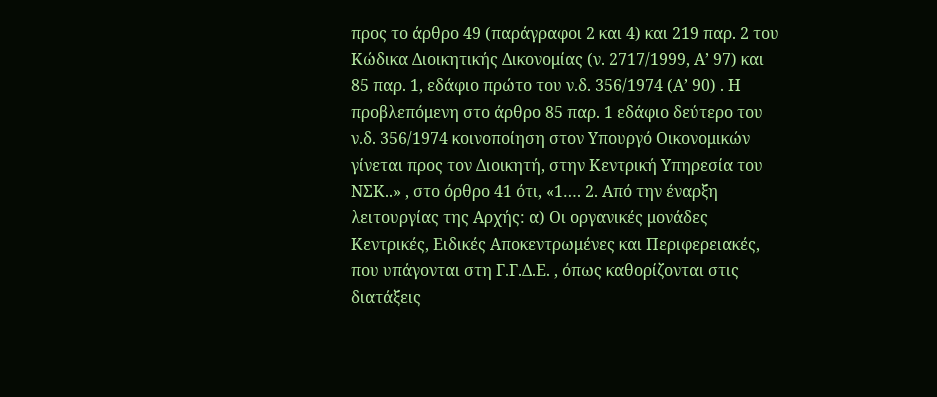προς το άρθρο 49 (παράγραφοι 2 και 4) και 219 παρ. 2 του Κώδικα Διοικητικής Δικονομίας (ν. 2717/1999, Α’ 97) και 85 παρ. 1, εδάφιο πρώτο του ν.δ. 356/1974 (Α’ 90) . Η προβλεπόμενη στο άρθρο 85 παρ. 1 εδάφιο δεύτερο του ν.δ. 356/1974 κοινοποίηση στον Υπουργό Οικονομικών γίνεται προς τον Διοικητή, στην Κεντρική Υπηρεσία του ΝΣΚ..» , στο όρθρο 41 ότι, «1…. 2. Από την έναρξη λειτουργίας της Αρχής: α) Οι οργανικές μονάδες Κεντρικές, Ειδικές Αποκεντρωμένες και Περιφερειακές, που υπάγονται στη Γ.Γ.Δ.Ε. , όπως καθορίζονται στις διατάξεις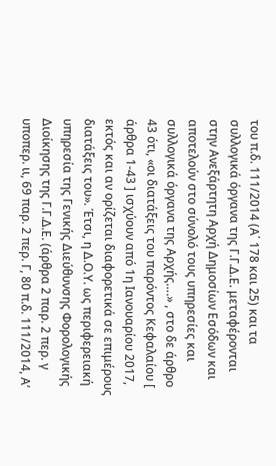του π.δ. 111/2014 (Α΄ 178 και 25) και τα συλλογικά όργανα της Γ.Γ.Δ.Ε. μεταφέρονται στην Ανεξάρτητη Αρχή Δημοσίων Εσόδων και αποτελούν στο σύνολό τους υπηρεσίες και συλλογικά όργανα της Αρχής….» , στο δε άρθρο 43 ότι, «οι διατάξεις του παρόντος Κεφαλαίου [ άρθρα 1-43 ] ισχύουν από 1η Ιανουαρίου 2017, εκτός και αν ορίζεται διαφορετικά σε επιμέρους διατάξεις του». Έτσι, η Δ.Ο.Υ. ως περιφερειακή υπηρεσία της Γενικής Διεύθυνσης Φορολογικής Διοίκησης της Γ.Γ.Δ.Ε. (άρθρα 2 παρ. 2 περ. γ υποπερ. ιι, 69 παρ. 2 περ. Γ, 80 π.δ. 111/2014, Α’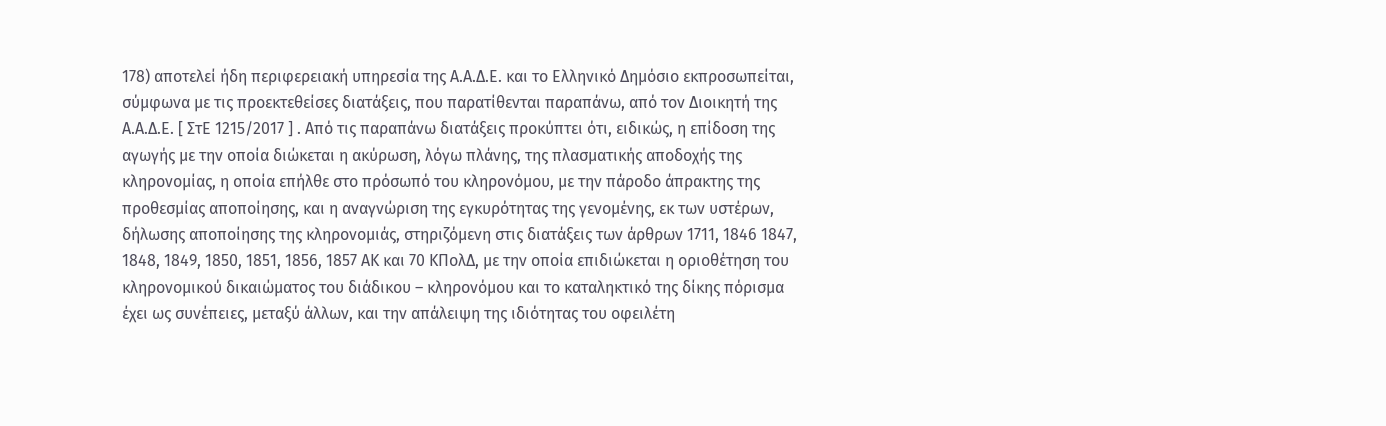178) αποτελεί ήδη περιφερειακή υπηρεσία της Α.Α.Δ.Ε. και το Ελληνικό Δημόσιο εκπροσωπείται, σύμφωνα με τις προεκτεθείσες διατάξεις, που παρατίθενται παραπάνω, από τον Διοικητή της Α.Α.Δ.Ε. [ ΣτΕ 1215/2017 ] . Από τις παραπάνω διατάξεις προκύπτει ότι, ειδικώς, η επίδοση της αγωγής με την οποία διώκεται η ακύρωση, λόγω πλάνης, της πλασματικής αποδοχής της κληρονομίας, η οποία επήλθε στο πρόσωπό του κληρονόμου, με την πάροδο άπρακτης της προθεσμίας αποποίησης, και η αναγνώριση της εγκυρότητας της γενομένης, εκ των υστέρων, δήλωσης αποποίησης της κληρονομιάς, στηριζόμενη στις διατάξεις των άρθρων 1711, 1846 1847, 1848, 1849, 1850, 1851, 1856, 1857 ΑΚ και 70 ΚΠολΔ, με την οποία επιδιώκεται η οριοθέτηση του κληρονομικού δικαιώματος του διάδικου – κληρονόμου και το καταληκτικό της δίκης πόρισμα έχει ως συνέπειες, μεταξύ άλλων, και την απάλειψη της ιδιότητας του οφειλέτη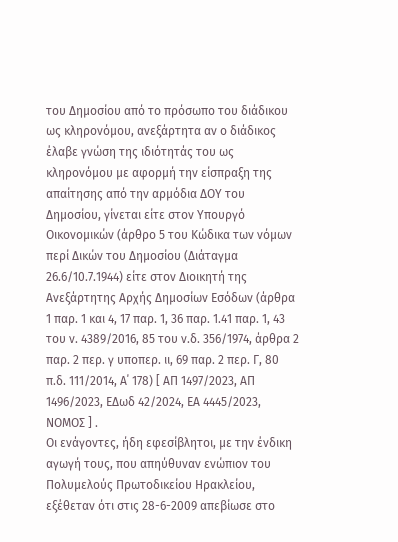του Δημοσίου από το πρόσωπο του διάδικου ως κληρονόμου, ανεξάρτητα αν ο διάδικος έλαβε γνώση της ιδιότητάς του ως κληρονόμου με αφορμή την είσπραξη της απαίτησης από την αρμόδια ΔΟΥ του Δημοσίου, γίνεται είτε στον Υπουργό Οικονομικών (άρθρο 5 του Κώδικα των νόμων περί Δικών του Δημοσίου (Διάταγμα 26.6/10.7.1944) είτε στον Διοικητή της Ανεξάρτητης Αρχής Δημοσίων Εσόδων (άρθρα 1 παρ. 1 και 4, 17 παρ. 1, 36 παρ. 1.41 παρ. 1, 43 του ν. 4389/2016, 85 του ν.δ. 356/1974, άρθρα 2 παρ. 2 περ. γ υποπερ. ιι, 69 παρ. 2 περ. Γ, 80 π.δ. 111/2014, Α΄ 178) [ ΑΠ 1497/2023, ΑΠ 1496/2023, ΕΔωδ 42/2024, ΕΑ 4445/2023, ΝΟΜΟΣ ] .
Οι ενάγοντες, ήδη εφεσίβλητοι, με την ένδικη αγωγή τους, που απηύθυναν ενώπιον του Πολυμελούς Πρωτοδικείου Ηρακλείου, εξέθεταν ότι στις 28-6-2009 απεβίωσε στο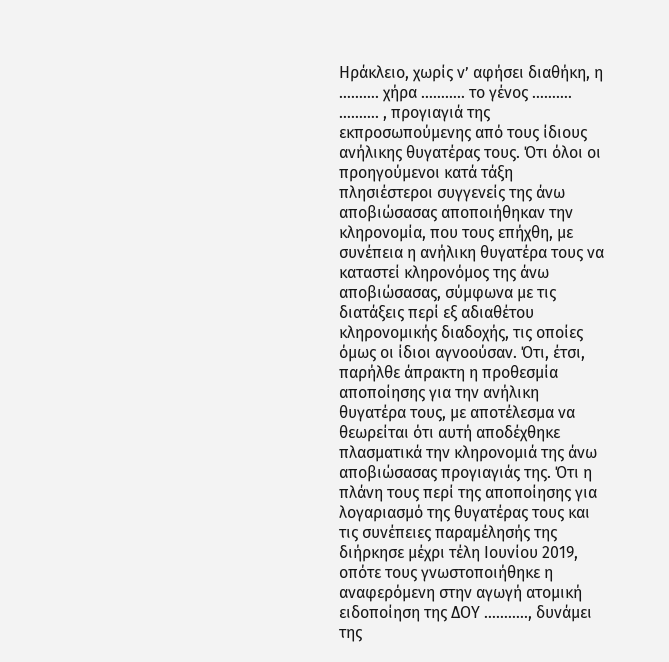Ηράκλειο, χωρίς ν’ αφήσει διαθήκη, η ………. χήρα ……….. το γένος ………. ………. , προγιαγιά της εκπροσωπούμενης από τους ίδιους ανήλικης θυγατέρας τους. Ότι όλοι οι προηγούμενοι κατά τάξη πλησιέστεροι συγγενείς της άνω αποβιώσασας αποποιήθηκαν την κληρονομία, που τους επήχθη, με συνέπεια η ανήλικη θυγατέρα τους να καταστεί κληρονόμος της άνω αποβιώσασας, σύμφωνα με τις διατάξεις περί εξ αδιαθέτου κληρονομικής διαδοχής, τις οποίες όμως οι ίδιοι αγνοούσαν. Ότι, έτσι, παρήλθε άπρακτη η προθεσμία αποποίησης για την ανήλικη θυγατέρα τους, με αποτέλεσμα να θεωρείται ότι αυτή αποδέχθηκε πλασματικά την κληρονομιά της άνω αποβιώσασας προγιαγιάς της. Ότι η πλάνη τους περί της αποποίησης για λογαριασμό της θυγατέρας τους και τις συνέπειες παραμέλησής της διήρκησε μέχρι τέλη Ιουνίου 2019, οπότε τους γνωστοποιήθηκε η αναφερόμενη στην αγωγή ατομική ειδοποίηση της ΔΟΥ ……….., δυνάμει της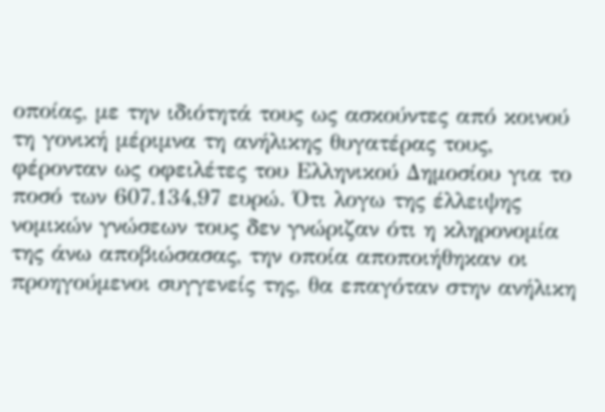οποίας, με την ιδιότητά τους ως ασκούντες από κοινού τη γονική μέριμνα τη ανήλικης θυγατέρας τους, φέρονταν ως οφειλέτες του Ελληνικού Δημοσίου για το ποσό των 607.134,97 ευρώ. Ότι λογω της έλλειψης νομικών γνώσεων τους δεν γνώριζαν ότι η κληρονομία της άνω αποβιώσασας, την οποία αποποιήθηκαν οι προηγούμενοι συγγενείς της, θα επαγόταν στην ανήλικη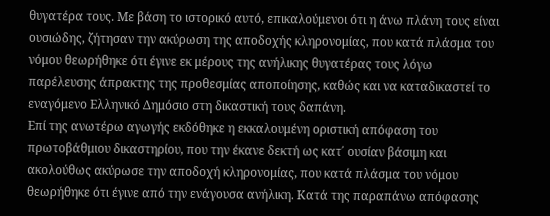θυγατέρα τους. Με βάση το ιστορικό αυτό, επικαλούμενοι ότι η άνω πλάνη τους είναι ουσιώδης, ζήτησαν την ακύρωση της αποδοχής κληρονομίας, που κατά πλάσμα του νόμου θεωρήθηκε ότι έγινε εκ μέρους της ανήλικης θυγατέρας τους λόγω παρέλευσης άπρακτης της προθεσμίας αποποίησης, καθώς και να καταδικαστεί το εναγόμενο Ελληνικό Δημόσιο στη δικαστική τους δαπάνη.
Επί της ανωτέρω αγωγής εκδόθηκε η εκκαλουμένη οριστική απόφαση του πρωτοβάθμιου δικαστηρίου, που την έκανε δεκτή ως κατ΄ ουσίαν βάσιμη και ακολούθως ακύρωσε την αποδοχή κληρονομίας, που κατά πλάσμα του νόμου θεωρήθηκε ότι έγινε από την ενάγουσα ανήλικη. Κατά της παραπάνω απόφασης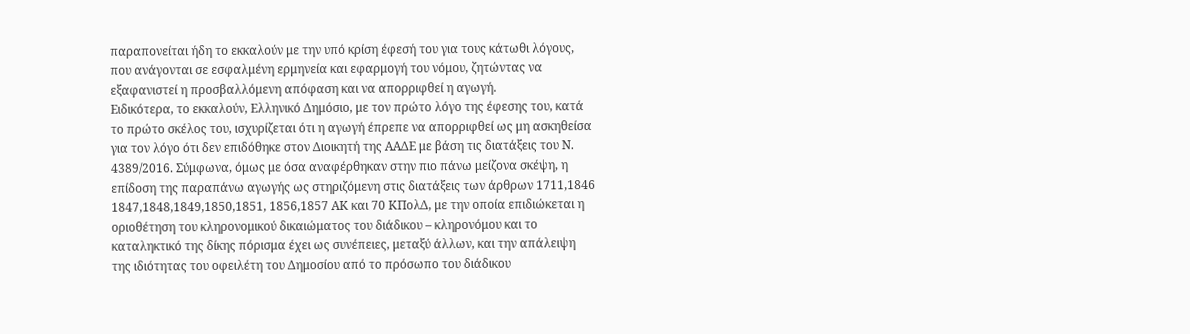παραπονείται ήδη το εκκαλούν με την υπό κρίση έφεσή του για τους κάτωθι λόγους, που ανάγονται σε εσφαλμένη ερμηνεία και εφαρμογή του νόμου, ζητώντας να εξαφανιστεί η προσβαλλόμενη απόφαση και να απορριφθεί η αγωγή.
Ειδικότερα, το εκκαλούν, Ελληνικό Δημόσιο, με τον πρώτο λόγο της έφεσης του, κατά το πρώτο σκέλος του, ισχυρίζεται ότι η αγωγή έπρεπε να απορριφθεί ως μη ασκηθείσα για τον λόγο ότι δεν επιδόθηκε στον Διοικητή της ΑΑΔΕ με βάση τις διατάξεις του Ν. 4389/2016. Σύμφωνα, όμως με όσα αναφέρθηκαν στην πιο πάνω μείζονα σκέψη, η επίδοση της παραπάνω αγωγής ως στηριζόμενη στις διατάξεις των άρθρων 1711,1846 1847,1848,1849,1850,1851, 1856,1857 ΑΚ και 70 ΚΠολΔ, με την οποία επιδιώκεται η οριοθέτηση του κληρονομικού δικαιώματος του διάδικου – κληρονόμου και το καταληκτικό της δίκης πόρισμα έχει ως συνέπειες, μεταξύ άλλων, και την απάλειψη της ιδιότητας του οφειλέτη του Δημοσίου από το πρόσωπο του διάδικου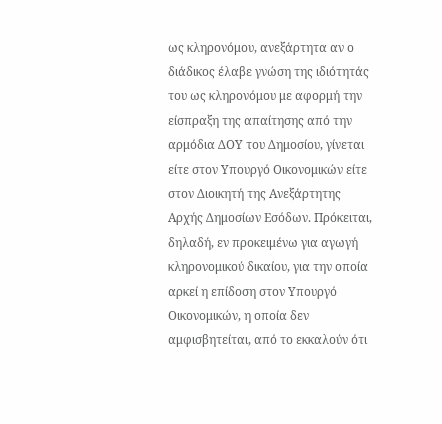ως κληρονόμου, ανεξάρτητα αν ο διάδικος έλαβε γνώση της ιδιότητάς του ως κληρονόμου με αφορμή την είσπραξη της απαίτησης από την αρμόδια ΔΟΥ του Δημοσίου, γίνεται είτε στον Υπουργό Οικονομικών είτε στον Διοικητή της Ανεξάρτητης Αρχής Δημοσίων Εσόδων. Πρόκειται, δηλαδή, εν προκειμένω για αγωγή κληρονομικού δικαίου, για την οποία αρκεί η επίδοση στον Υπουργό Οικονομικών, η οποία δεν αμφισβητείται, από το εκκαλούν ότι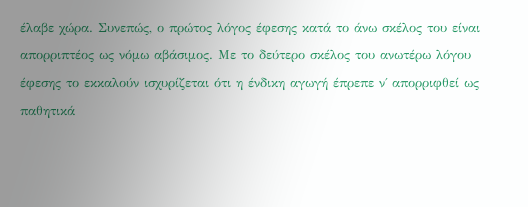έλαβε χώρα. Συνεπώς, ο πρώτος λόγος έφεσης κατά το άνω σκέλος του είναι απορριπτέος ως νόμω αβάσιμος. Με το δεύτερο σκέλος του ανωτέρω λόγου έφεσης το εκκαλούν ισχυρίζεται ότι η ένδικη αγωγή έπρεπε ν΄ απορριφθεί ως παθητικά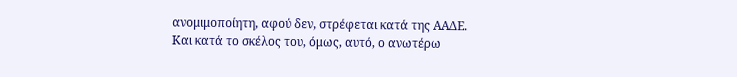ανομιμοποίητη, αφού δεν, στρέφεται κατά της ΑΑΔΕ. Και κατά το σκέλος του, όμως, αυτό, ο ανωτέρω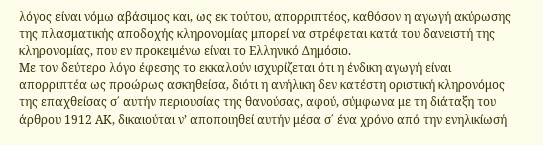λόγος είναι νόμω αβάσιμος και, ως εκ τούτου, απορριπτέος, καθόσον η αγωγή ακύρωσης της πλασματικής αποδοχής κληρονομίας μπορεί να στρέφεται κατά του δανειστή της κληρονομίας, που εν προκειμένω είναι το Ελληνικό Δημόσιο.
Με τον δεύτερο λόγο έφεσης το εκκαλούν ισχυρίζεται ότι η ένδικη αγωγή είναι απορριπτέα ως προώρως ασκηθείσα, διότι η ανήλικη δεν κατέστη οριστική κληρονόμος της επαχθείσας σ΄ αυτήν περιουσίας της θανούσας, αφού, σύμφωνα με τη διάταξη του άρθρου 1912 ΑΚ, δικαιούται ν’ αποποιηθεί αυτήν μέσα σ΄ ένα χρόνο από την ενηλικίωσή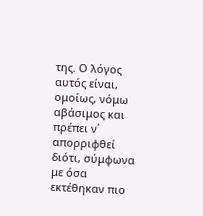της. Ο λόγος αυτός είναι, ομοίως, νόμω αβάσιμος και πρέπει ν΄ απορριφθεί διότι, σύμφωνα με όσα εκτέθηκαν πιο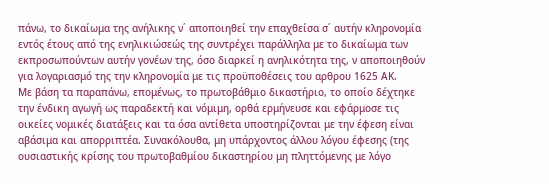πάνω, το δικαίωμα της ανήλικης ν΄ αποποιηθεί την επαχθείσα σ΄ αυτήν κληρονομία εντός έτους από της ενηλικιώσεώς της συντρέχει παράλληλα με το δικαίωμα των εκπροσωπούντων αυτήν γονέων της, όσο διαρκεί η ανηλικότητα της, ν αποποιηθούν για λογαριασμό της την κληρονομία με τις προϋποθέσεις του αρθρου 1625 ΑΚ.
Με βάση τα παραπάνω, επομένως, το πρωτοβάθμιο δικαστήριο, το οποίο δέχτηκε την ένδικη αγωγή ως παραδεκτή και νόμιμη, ορθά ερμήνευσε και εφάρμοσε τις οικείες νομικές διατάξεις και τα όσα αντίθετα υποστηρίζονται με την έφεση είναι αβάσιμα και απορριπτέα. Συνακόλουθα, μη υπάρχοντος άλλου λόγου έφεσης (της ουσιαστικής κρίσης του πρωτοβαθμίου δικαστηρίου μη πληττόμενης με λόγο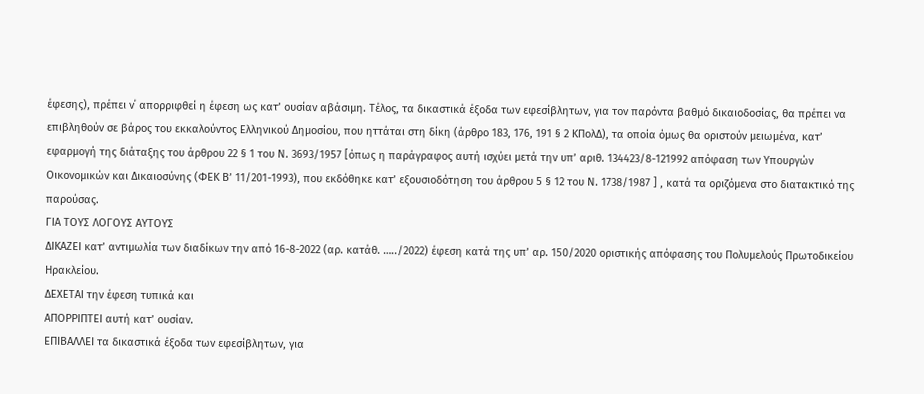έφεσης), πρέπει ν΄ απορριφθεί η έφεση ως κατ’ ουσίαν αβάσιμη. Τέλος, τα δικαστικά έξοδα των εφεσίβλητων, για τον παρόντα βαθμό δικαιοδοσίας, θα πρέπει να επιβληθούν σε βάρος του εκκαλούντος Ελληνικού Δημοσίου, που ηττάται στη δίκη (άρθρο 183, 176, 191 § 2 ΚΠολΔ), τα οποία όμως θα οριστούν μειωμένα, κατ’ εφαρμογή της διάταξης του άρθρου 22 § 1 του Ν. 3693/1957 [όπως η παράγραφος αυτή ισχύει μετά την υπ’ αριθ. 134423/8-121992 απόφαση των Υπουργών Οικονομικών και Δικαιοσύνης (ΦΕΚ Β’ 11/201-1993), που εκδόθηκε κατ’ εξουσιοδότηση του άρθρου 5 § 12 του Ν. 1738/1987 ] , κατά τα οριζόμενα στο διατακτικό της παρούσας.
ΓΙΑ ΤΟΥΣ ΛΟΓΟΥΣ ΑΥΤΟΥΣ
ΔΙΚΑΖΕΙ κατ’ αντιμωλία των διαδίκων την από 16-8-2022 (αρ. κατάθ. …../2022) έφεση κατά της υπ’ αρ. 150/2020 οριστικής απόφασης του Πολυμελούς Πρωτοδικείου Ηρακλείου.
ΔΕΧΕΤΑΙ την έφεση τυπικά και
ΑΠΟΡΡΙΠΤΕΙ αυτή κατ’ ουσίαν.
ΕΠΙΒΑΛΛΕΙ τα δικαστικά έξοδα των εφεσίβλητων, για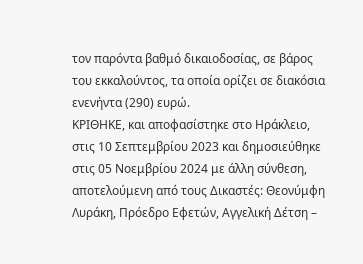τον παρόντα βαθμό δικαιοδοσίας, σε βάρος του εκκαλούντος, τα οποία ορίζει σε διακόσια ενενήντα (290) ευρώ.
ΚΡΙΘΗΚΕ, και αποφασίστηκε στο Ηράκλειο, στις 10 Σεπτεμβρίου 2023 και δημοσιεύθηκε στις 05 Νοεμβρίου 2024 με άλλη σύνθεση, αποτελούμενη από τους Δικαστές: Θεονύμφη Λυράκη, Πρόεδρο Εφετών, Αγγελική Δέτση –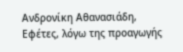Ανδρονίκη Αθανασιάδη, Εφέτες, λόγω της προαγωγής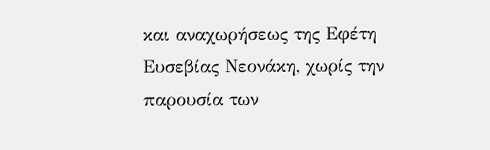και αναχωρήσεως της Εφέτη Ευσεβίας Νεονάκη, χωρίς την παρουσία των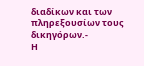διαδίκων και των πληρεξουσίων τους δικηγόρων.-
Η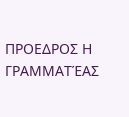ΠΡΟΕΔΡΟΣ Η ΓΡΑΜΜΑΤΈΑΣ